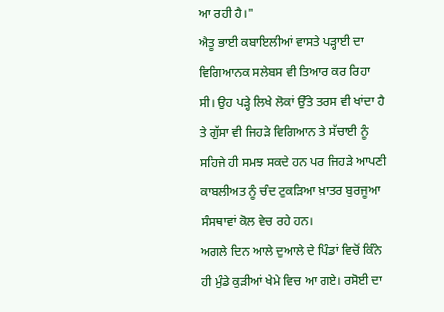ਆ ਰਹੀ ਹੈ।"
ਐਤੂ ਭਾਈ ਕਬਾਇਲੀਆਂ ਵਾਸਤੇ ਪੜ੍ਹਾਈ ਦਾ ਵਿਗਿਆਨਕ ਸਲੇਬਸ ਵੀ ਤਿਆਰ ਕਰ ਰਿਹਾ ਸੀ। ਉਹ ਪੜ੍ਹੇ ਲਿਖੇ ਲੋਕਾਂ ਉੱਤੇ ਤਰਸ ਵੀ ਖਾਂਦਾ ਹੈ ਤੇ ਗੁੱਸਾ ਵੀ ਜਿਹੜੇ ਵਿਗਿਆਨ ਤੇ ਸੱਚਾਈ ਨੂੰ ਸਹਿਜੇ ਹੀ ਸਮਝ ਸਕਦੇ ਹਨ ਪਰ ਜਿਹੜੇ ਆਪਣੀ ਕਾਬਲੀਅਤ ਨੂੰ ਚੰਦ ਟੁਕੜਿਆ ਖ਼ਾਤਰ ਬੁਰਜੂਆ ਸੰਸਥਾਵਾਂ ਕੋਲ ਵੇਚ ਰਹੇ ਹਨ।
ਅਗਲੇ ਦਿਨ ਆਲੇ ਦੁਆਲੇ ਦੇ ਪਿੰਡਾਂ ਵਿਚੋਂ ਕਿੰਨੇ ਹੀ ਮੁੰਡੇ ਕੁੜੀਆਂ ਖੇਮੇ ਵਿਚ ਆ ਗਏ। ਰਸੋਈ ਦਾ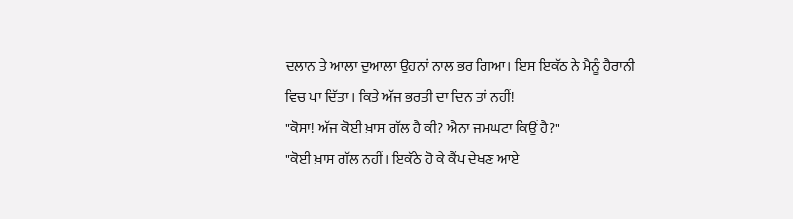ਦਲਾਨ ਤੇ ਆਲਾ ਦੁਆਲਾ ਉਹਨਾਂ ਨਾਲ ਭਰ ਗਿਆ। ਇਸ ਇਕੱਠ ਨੇ ਮੈਨੂੰ ਹੈਰਾਨੀ ਵਿਚ ਪਾ ਦਿੱਤਾ। ਕਿਤੇ ਅੱਜ ਭਰਤੀ ਦਾ ਦਿਨ ਤਾਂ ਨਹੀਂ!
"ਕੋਸਾ! ਅੱਜ ਕੋਈ ਖ਼ਾਸ ਗੱਲ ਹੈ ਕੀ? ਐਨਾ ਜਮਘਟਾ ਕਿਉਂ ਹੈ?"
"ਕੋਈ ਖ਼ਾਸ ਗੱਲ ਨਹੀਂ। ਇਕੱਠੇ ਹੋ ਕੇ ਕੈਂਪ ਦੇਖਣ ਆਏ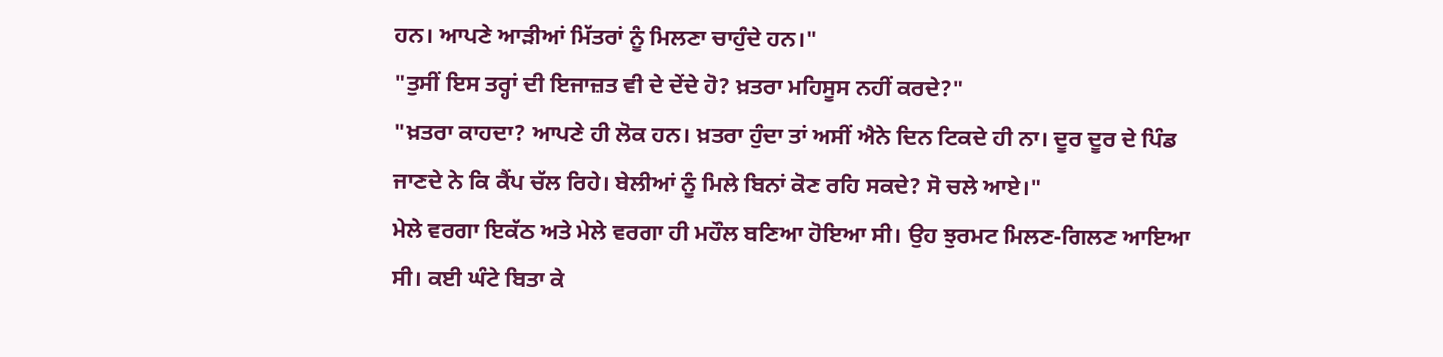ਹਨ। ਆਪਣੇ ਆੜੀਆਂ ਮਿੱਤਰਾਂ ਨੂੰ ਮਿਲਣਾ ਚਾਹੁੰਦੇ ਹਨ।"
"ਤੁਸੀਂ ਇਸ ਤਰ੍ਹਾਂ ਦੀ ਇਜਾਜ਼ਤ ਵੀ ਦੇ ਦੇਂਦੇ ਹੋ? ਖ਼ਤਰਾ ਮਹਿਸੂਸ ਨਹੀਂ ਕਰਦੇ?"
"ਖ਼ਤਰਾ ਕਾਹਦਾ? ਆਪਣੇ ਹੀ ਲੋਕ ਹਨ। ਖ਼ਤਰਾ ਹੁੰਦਾ ਤਾਂ ਅਸੀਂ ਐਨੇ ਦਿਨ ਟਿਕਦੇ ਹੀ ਨਾ। ਦੂਰ ਦੂਰ ਦੇ ਪਿੰਡ ਜਾਣਦੇ ਨੇ ਕਿ ਕੈਂਪ ਚੱਲ ਰਿਹੇ। ਬੇਲੀਆਂ ਨੂੰ ਮਿਲੇ ਬਿਨਾਂ ਕੋਣ ਰਹਿ ਸਕਦੇ? ਸੋ ਚਲੇ ਆਏ।"
ਮੇਲੇ ਵਰਗਾ ਇਕੱਠ ਅਤੇ ਮੇਲੇ ਵਰਗਾ ਹੀ ਮਹੌਲ ਬਣਿਆ ਹੋਇਆ ਸੀ। ਉਹ ਝੁਰਮਟ ਮਿਲਣ-ਗਿਲਣ ਆਇਆ ਸੀ। ਕਈ ਘੰਟੇ ਬਿਤਾ ਕੇ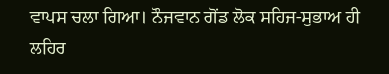ਵਾਪਸ ਚਲਾ ਗਿਆ। ਨੌਜਵਾਨ ਗੋਂਡ ਲੋਕ ਸਹਿਜ-ਸੁਭਾਅ ਹੀ ਲਹਿਰ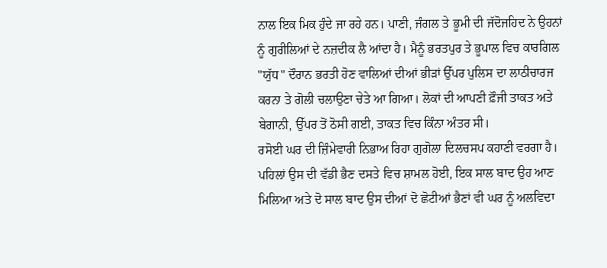ਨਾਲ ਇਕ ਮਿਕ ਹੁੰਦੇ ਜਾ ਰਹੇ ਹਨ। ਪਾਣੀ, ਜੰਗਲ ਤੇ ਭੂਮੀ ਦੀ ਜੱਦੋਜਹਿਦ ਨੇ ਉਹਨਾਂ ਨੂੰ ਗੁਰੀਲਿਆਂ ਦੇ ਨਜ਼ਦੀਕ ਲੈ ਆਂਦਾ ਹੈ। ਮੈਨੂੰ ਭਰਤਪੁਰ ਤੇ ਭੂਪਾਲ ਵਿਚ ਕਾਰਗਿਲ "ਯੁੱਧ" ਦੌਰਾਨ ਭਰਤੀ ਹੋਣ ਵਾਲਿਆਂ ਦੀਆਂ ਭੀੜਾਂ ਉੱਪਰ ਪੁਲਿਸ ਦਾ ਲਾਠੀਚਾਰਜ ਕਰਨਾ ਤੇ ਗੋਲੀ ਚਲਾਉਣਾ ਚੇਤੇ ਆ ਗਿਆ। ਲੋਕਾਂ ਦੀ ਆਪਣੀ ਫ਼ੌਜੀ ਤਾਕਤ ਅਤੇ ਬੇਗਾਨੀ, ਉੱਪਰ ਤੋਂ ਠੋਸੀ ਗਈ, ਤਾਕਤ ਵਿਚ ਕਿੰਨਾ ਅੰਤਰ ਸੀ।
ਰਸੋਈ ਘਰ ਦੀ ਜ਼ਿੰਮੇਵਾਰੀ ਨਿਭਾਅ ਰਿਹਾ ਗੁਗੋਲਾ ਦਿਲਚਸਪ ਕਹਾਣੀ ਵਰਗਾ ਹੈ। ਪਹਿਲਾਂ ਉਸ ਦੀ ਵੱਡੀ ਭੈਣ ਦਸਤੇ ਵਿਚ ਸ਼ਾਮਲ ਹੋਈ, ਇਕ ਸਾਲ ਬਾਦ ਉਹ ਆਣ ਮਿਲਿਆ ਅਤੇ ਦੋ ਸਾਲ ਬਾਦ ਉਸ ਦੀਆਂ ਦੋ ਛੋਟੀਆਂ ਭੈਣਾਂ ਵੀ ਘਰ ਨੂੰ ਅਲਵਿਦਾ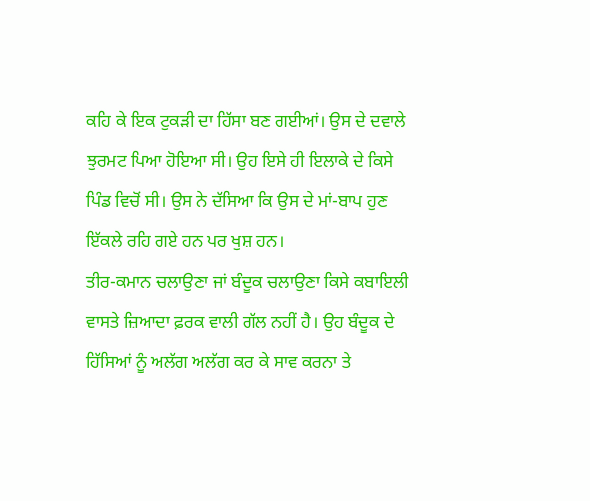ਕਹਿ ਕੇ ਇਕ ਟੁਕੜੀ ਦਾ ਹਿੱਸਾ ਬਣ ਗਈਆਂ। ਉਸ ਦੇ ਦਵਾਲੇ ਝੁਰਮਟ ਪਿਆ ਹੋਇਆ ਸੀ। ਉਹ ਇਸੇ ਹੀ ਇਲਾਕੇ ਦੇ ਕਿਸੇ ਪਿੰਡ ਵਿਚੋਂ ਸੀ। ਉਸ ਨੇ ਦੱਸਿਆ ਕਿ ਉਸ ਦੇ ਮਾਂ-ਬਾਪ ਹੁਣ ਇੱਕਲੇ ਰਹਿ ਗਏ ਹਨ ਪਰ ਖੁਸ਼ ਹਨ।
ਤੀਰ-ਕਮਾਨ ਚਲਾਉਣਾ ਜਾਂ ਬੰਦੂਕ ਚਲਾਉਣਾ ਕਿਸੇ ਕਬਾਇਲੀ ਵਾਸਤੇ ਜ਼ਿਆਦਾ ਫ਼ਰਕ ਵਾਲੀ ਗੱਲ ਨਹੀਂ ਹੈ। ਉਹ ਬੰਦੂਕ ਦੇ ਹਿੱਸਿਆਂ ਨੂੰ ਅਲੱਗ ਅਲੱਗ ਕਰ ਕੇ ਸਾਵ ਕਰਨਾ ਤੇ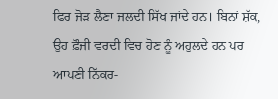ਫਿਰ ਜੋੜ ਲੈਣਾ ਜਲਦੀ ਸਿੱਖ ਜਾਂਦੇ ਹਨ। ਬਿਨਾਂ ਸ਼ੱਕ, ਉਹ ਫ਼ੌਜੀ ਵਰਦੀ ਵਿਚ ਹੋਣ ਨੂੰ ਅਹੁਲਦੇ ਹਨ ਪਰ ਆਪਣੀ ਨਿੱਕਰ-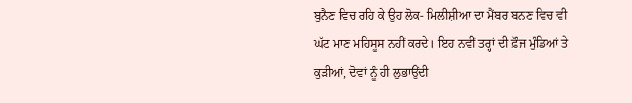ਬੁਨੈਣ ਵਿਚ ਰਹਿ ਕੇ ਉਹ ਲੋਕ- ਮਿਲੀਸ਼ੀਆ ਦਾ ਮੈਂਬਰ ਬਨਣ ਵਿਚ ਵੀ ਘੱਟ ਮਾਣ ਮਹਿਸੂਸ ਨਹੀਂ ਕਰਦੇ। ਇਹ ਨਵੀਂ ਤਰ੍ਹਾਂ ਦੀ ਫ਼ੌਜ ਮੁੰਡਿਆਂ ਤੇ ਕੁੜੀਆਂ, ਦੋਵਾਂ ਨੂੰ ਹੀ ਲੁਭਾਉਂਦੀ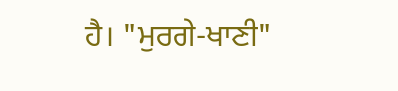ਹੈ। "ਮੁਰਗੇ-ਖਾਣੀ"